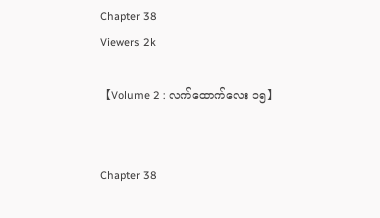Chapter 38
Viewers 2k

【Volume 2 : လက်ထောက်လေး ၁၅】


Chapter 38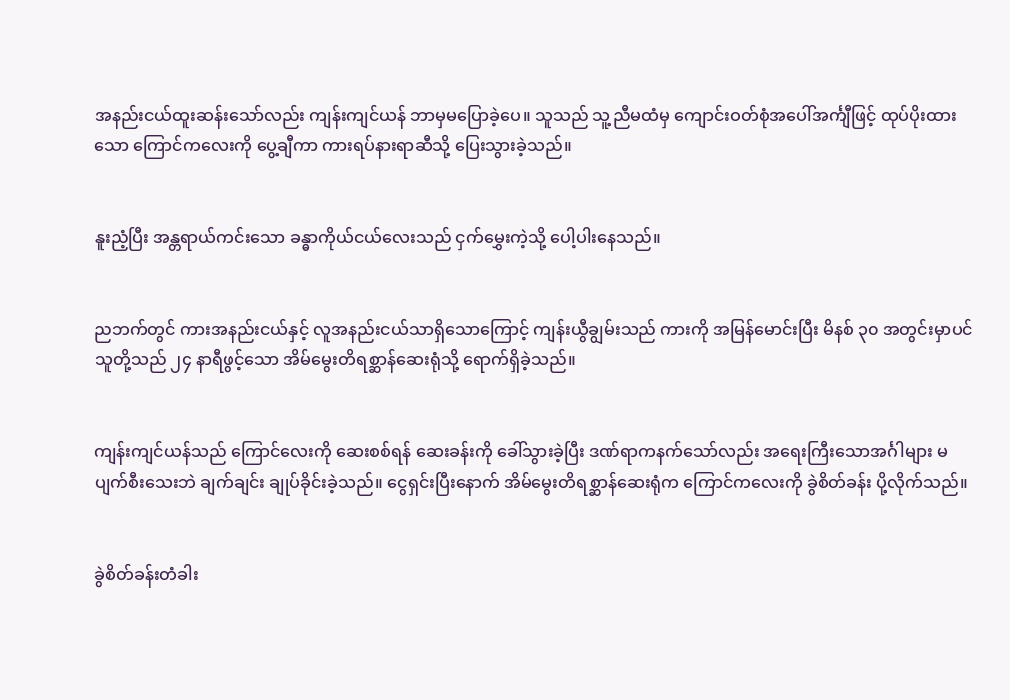အနည်းငယ်ထူးဆန်းသော်လည်း ကျန်းကျင်ယန် ဘာမှမပြောခဲ့ပေ။ သူသည် သူ့ညီမထံမှ ကျောင်းဝတ်စုံအပေါ်အင်္ကျီဖြင့် ထုပ်ပိုးထားသော ကြောင်ကလေးကို ပွေ့ချီကာ ကားရပ်နားရာဆီသို့ ပြေးသွားခဲ့သည်။


နူးညံ့ပြီး အန္တရာယ်ကင်းသော ခန္ဓာကိုယ်ငယ်လေးသည် ငှက်မွှေးကဲ့သို့ ပေါ့ပါးနေသည်။


ညဘက်တွင် ကားအနည်းငယ်နှင့် လူအနည်းငယ်သာရှိသောကြောင့် ကျန်းယွီချွမ်းသည် ကားကို အမြန်မောင်းပြီး မိနစ် ၃၀ အတွင်းမှာပင် သူတို့သည် ၂၄ နာရီဖွင့်သော အိမ်မွေးတိရစ္ဆာန်ဆေးရုံသို့ ရောက်ရှိခဲ့သည်။


ကျန်းကျင်ယန်သည် ကြောင်လေးကို ဆေးစစ်ရန် ဆေးခန်းကို ခေါ်သွားခဲ့ပြီး ဒဏ်ရာကနက်သော်လည်း အရေးကြီးသောအင်္ဂါများ မပျက်စီးသေးဘဲ ချက်ချင်း ချုပ်ခိုင်းခဲ့သည်။ ငွေရှင်းပြီးနောက် အိမ်မွေးတိရစ္ဆာန်ဆေးရုံက ကြောင်ကလေးကို ခွဲစိတ်ခန်း ပို့လိုက်သည်။


ခွဲစိတ်ခန်းတံခါး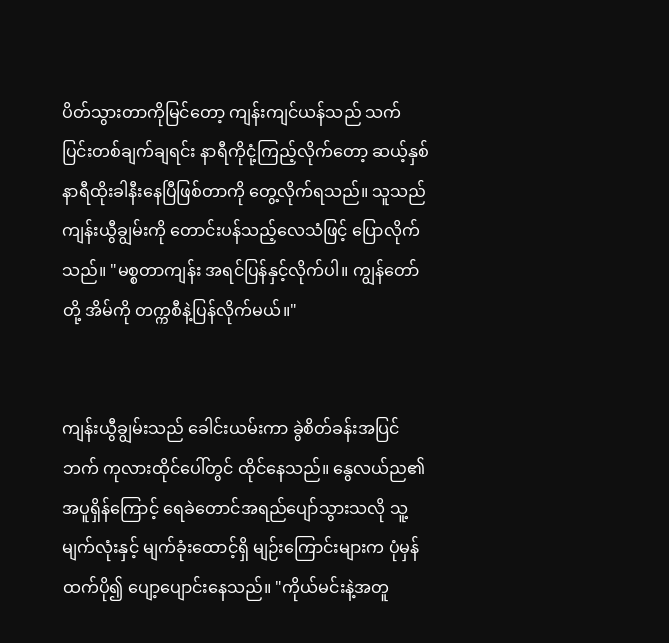ပိတ်သွားတာကိုမြင်တော့ ကျန်းကျင်ယန်သည် သက်ပြင်းတစ်ချက်ချရင်း နာရီကိုငုံ့ကြည့်လိုက်တော့ ဆယ့်နှစ်နာရီထိုးခါနီးနေပြီဖြစ်တာကို တွေ့လိုက်ရသည်။ သူသည် ကျန်းယွီချွမ်းကို တောင်းပန်သည့်လေသံဖြင့် ပြောလိုက်သည်။ "မစ္စတာကျန်း အရင်ပြန်နှင့်လိုက်ပါ။ ကျွန်တော်တို့ အိမ်ကို တက္ကစီနဲ့ပြန်လိုက်မယ်။"


ကျန်းယွီချွမ်းသည် ခေါင်းယမ်းကာ ခွဲစိတ်ခန်းအပြင်ဘက် ကုလားထိုင်ပေါ်တွင် ထိုင်နေသည်။ နွေလယ်ည၏ အပူရှိန်ကြောင့် ရေခဲတောင်အရည်ပျော်သွားသလို သူ့မျက်လုံးနှင့် မျက်ခုံးထောင့်ရှိ မျဉ်းကြောင်းများက ပုံမှန်ထက်ပို၍ ပျော့ပျောင်းနေသည်။ "ကိုယ်မင်းနဲ့အတူ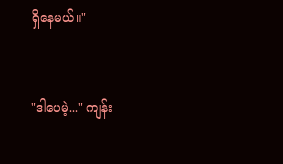ရှိနေမယ်။"


"ဒါပေမဲ့..." ကျန်း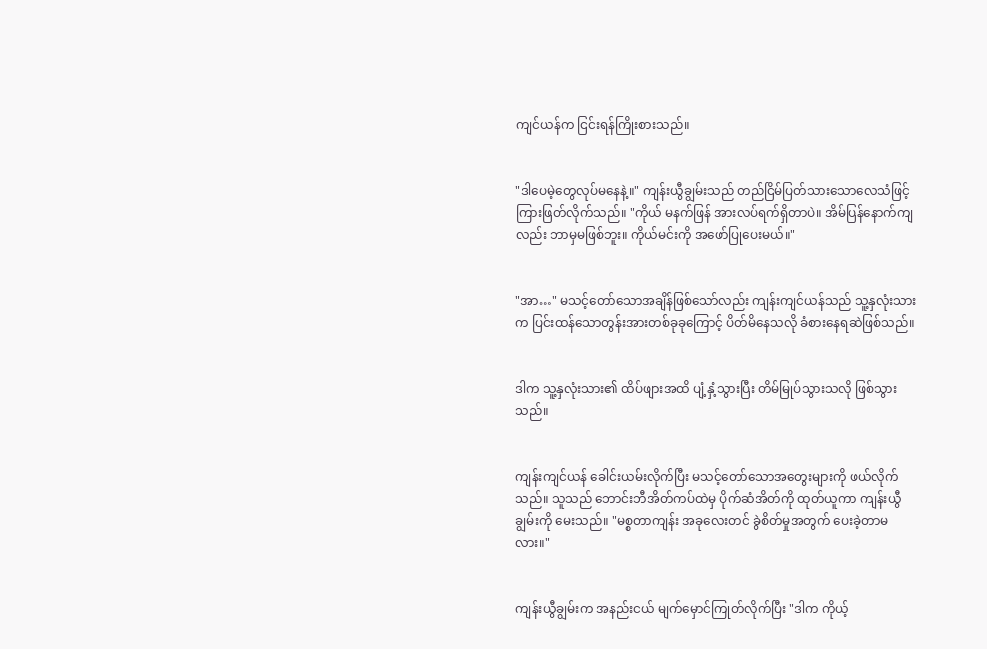ကျင်ယန်က ငြင်းရန်ကြိုးစားသည်။


"ဒါပေမဲ့တွေလုပ်မနေနဲ့။" ကျန်းယွီချွမ်းသည် တည်ငြိမ်ပြတ်သားသောလေသံဖြင့် ကြားဖြတ်လိုက်သည်။ "ကိုယ် မနက်ဖြန် အားလပ်ရက်ရှိတာပဲ။ အိမ်ပြန်နောက်ကျလည်း ဘာမှမဖြစ်ဘူး။ ကိုယ်မင်းကို အဖော်ပြုပေးမယ်။"


"အာ…" မသင့်တော်သောအချိန်ဖြစ်သော်လည်း ကျန်းကျင်ယန်သည် သူ့နှလုံးသားက ပြင်းထန်သောတွန်းအားတစ်ခုခုကြောင့် ပိတ်မိနေသလို ခံစားနေရဆဲဖြစ်သည်။


ဒါက သူ့နှလုံးသား၏ ထိပ်ဖျားအထိ ပျံ့နှံ့သွားပြီး တိမ်မြုပ်သွားသလို ဖြစ်သွားသည်။


ကျန်းကျင်ယန် ခေါင်းယမ်းလိုက်ပြီး မသင့်တော်သောအတွေးများကို ဖယ်လိုက်သည်။ သူသည် ဘောင်းဘီအိတ်ကပ်ထဲမှ ပိုက်ဆံအိတ်ကို ထုတ်ယူကာ ကျန်းယွီချွမ်းကို မေးသည်။ "မစ္စတာကျန်း အခုလေးတင် ခွဲစိတ်မှုအတွက် ပေးခဲ့တာမလား။"


ကျန်းယွီချွမ်းက အနည်းငယ် မျက်မှောင်ကြုတ်လိုက်ပြီး "ဒါက ကိုယ့်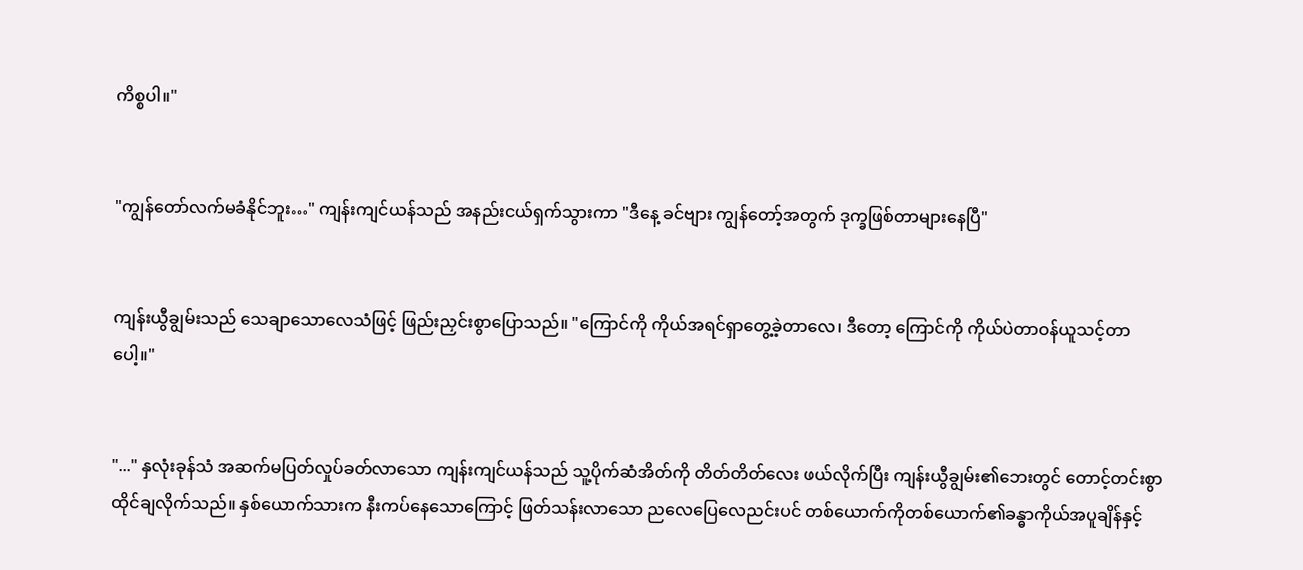ကိစ္စပါ။"


"ကျွန်တော်လက်မခံနိုင်ဘူး…" ကျန်းကျင်ယန်သည် အနည်းငယ်ရှက်သွားကာ "ဒီနေ့ ခင်ဗျား ကျွန်တော့်အတွက် ဒုက္ခဖြစ်တာများနေပြီ"


ကျန်းယွီချွမ်းသည် သေချာသောလေသံဖြင့် ဖြည်းညှင်းစွာပြောသည်။ "ကြောင်ကို ကိုယ်အရင်ရှာတွေ့ခဲ့တာလေ၊ ဒီတော့ ကြောင်ကို ကိုယ်ပဲတာဝန်ယူသင့်တာပေါ့။"


"..." နှလုံးခုန်သံ အဆက်မပြတ်လှုပ်ခတ်လာသော ကျန်းကျင်ယန်သည် သူ့ပိုက်ဆံအိတ်ကို တိတ်တိတ်လေး ဖယ်လိုက်ပြီး ကျန်းယွီချွမ်း၏ဘေးတွင် တောင့်တင်းစွာ ထိုင်ချလိုက်သည်။ နှစ်ယောက်သားက နီးကပ်နေသောကြောင့် ဖြတ်သန်းလာသော ညလေပြေလေညင်းပင် တစ်ယောက်ကိုတစ်ယောက်၏ခန္ဓာကိုယ်အပူချိန်နှင့်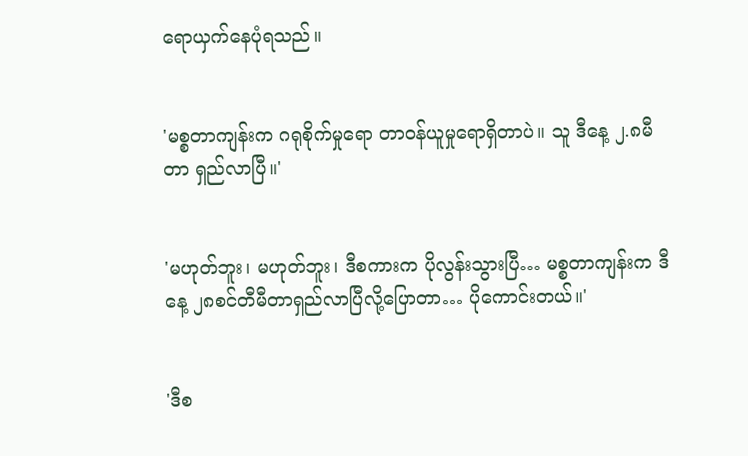ရောယှက်နေပုံရသည်။


'မစ္စတာကျန်းက ဂရုစိုက်မှုရော တာဝန်ယူမှုရောရှိတာပဲ။ သူ ဒီနေ့ ၂.၈မီတာ ရှည်လာပြီ။'


'မဟုတ်ဘူး၊ မဟုတ်ဘူး၊ ဒီစကားက ပိုလွန်းသွားပြီ… မစ္စတာကျန်းက ဒီနေ့ ၂၈စင်တီမီတာရှည်လာပြီလို့ပြောတာ… ပိုကောင်းတယ်။'


'ဒီစ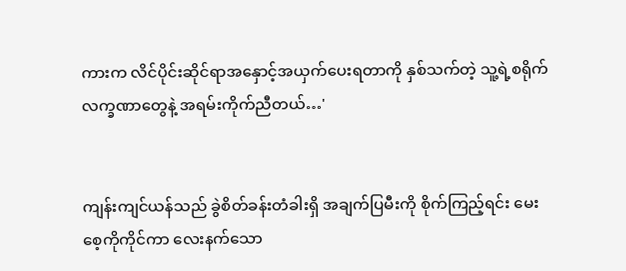ကားက လိင်ပိုင်းဆိုင်ရာအနှောင့်အယှက်ပေးရတာကို နှစ်သက်တဲ့ သူ့ရဲ့စရိုက်လက္ခဏာတွေနဲ့ အရမ်းကိုက်ညီတယ်…'


ကျန်းကျင်ယန်သည် ခွဲစိတ်ခန်းတံခါးရှိ အချက်ပြမီးကို စိုက်ကြည့်ရင်း မေးစေ့ကိုကိုင်ကာ လေးနက်သော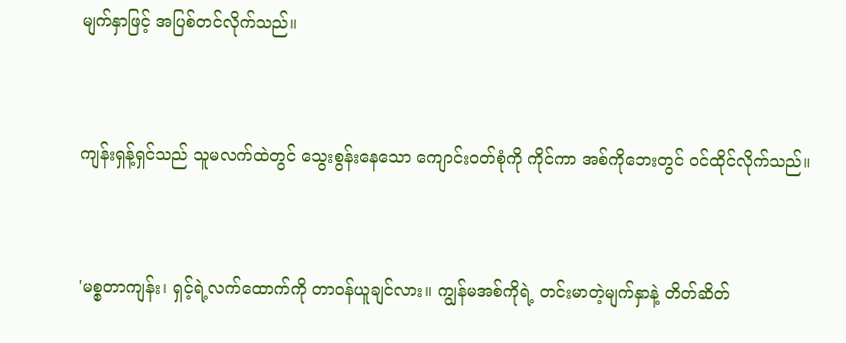မျက်နှာဖြင့် အပြစ်တင်လိုက်သည်။


ကျန်းရှန့်ရှင်သည် သူမလက်ထဲတွင် သွေးစွန်းနေသော ကျောင်းဝတ်စုံကို ကိုင်ကာ အစ်ကိုဘေးတွင် ဝင်ထိုင်လိုက်သည်။


'မစ္စတာကျန်း၊ ရှင့်ရဲ့လက်ထောက်ကို တာဝန်ယူချင်လား။ ကျွန်မအစ်ကိုရဲ့ တင်းမာတဲ့မျက်နှာနဲ့ တိတ်ဆိတ်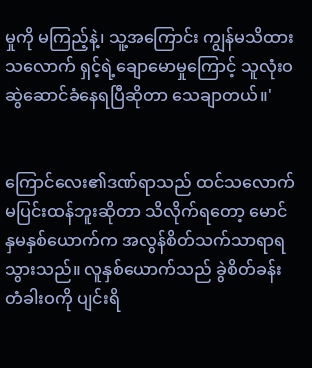မှုကို မကြည့်နဲ့၊ သူ့အကြောင်း ကျွန်မသိထားသလောက် ရှင့်ရဲ့ချောမောမှုကြောင့် သူလုံးဝဆွဲဆောင်ခံနေရပြီဆိုတာ သေချာတယ်။'


ကြောင်လေး၏ဒဏ်ရာသည် ထင်သလောက်မပြင်းထန်ဘူးဆိုတာ သိလိုက်ရတော့ မောင်နှမနှစ်ယောက်က အလွန်စိတ်သက်သာရာရသွားသည်။ လူနှစ်ယောက်သည် ခွဲစိတ်ခန်းတံခါးဝကို ပျင်းရိ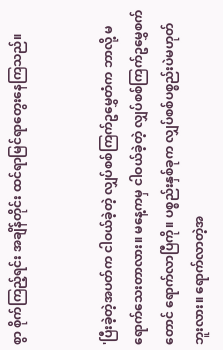စွာ စိုက်ကြည့်ရင်း အချိန်တိုင်း ထင်ရာမြင်ရာတွေးနေကြသည်။


'ပြီးခဲ့တဲ့အပတ်က ငါဝယ်ခဲ့တဲ့ လျှပ်စစ်ကြက်ဥမွှေတံက ဘာလို့ မရောက်သေးတာလား။ မနေ့ကမှ ငါဝယ်ခဲ့တဲ့ လျှပ်စစ်ကြက်ဥမွှေစက်တောင် ရောက်လာပြီကို။ ပစ္စည်းနှစ်ခုက လျှပ်စစ်ပစ္စည်းပဲမဟုတ်ဘူးလား။ ရောက်လာတဲ့အ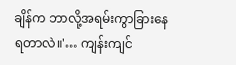ချိန်က ဘာလို့အရမ်းကွာခြားနေရတာလဲ။'… ကျန်းကျင်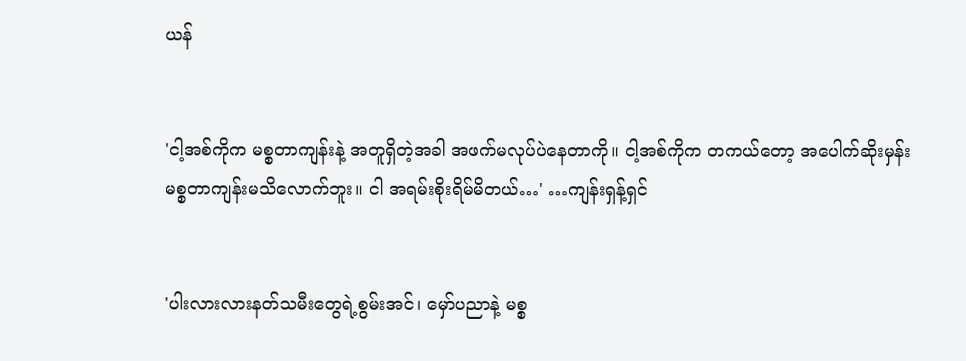ယန်


'ငါ့အစ်ကိုက မစ္စတာကျန်းနဲ့ အတူရှိတဲ့အခါ အဖက်မလုပ်ပဲနေတာကို။ ငါ့အစ်ကိုက တကယ်တော့ အပေါက်ဆိုးမှန်း မစ္စတာကျန်းမသိလောက်ဘူး။ ငါ အရမ်းစိုးရိမ်မိတယ်…' …ကျန်းရှန့်ရှင်


'ပါးလားလားနတ်သမီးတွေရဲ့စွမ်းအင်၊ မှော်ပညာနဲ့ မစ္စ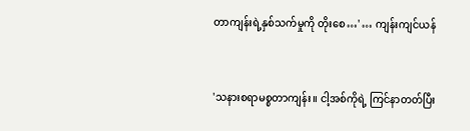တာကျန်းရဲ့နှစ်သက်မှုကို တိုးစေ…' … ကျန်းကျင်ယန်


'သနားစရာမစ္စတာကျန်း။ ငါ့အစ်ကိုရဲ့ ကြင်နာတတ်ပြီး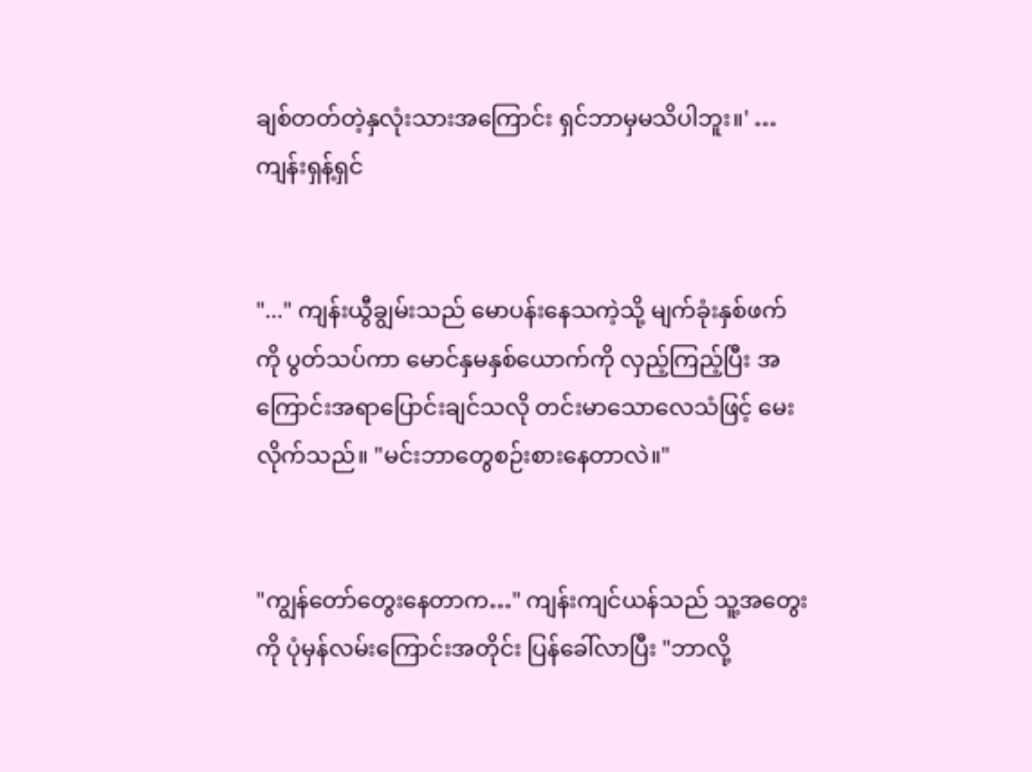ချစ်တတ်တဲ့နှလုံးသားအကြောင်း ရှင်ဘာမှမသိပါဘူး။' …ကျန်းရှန့်ရှင်


"..." ကျန်းယွီချွမ်းသည် မောပန်းနေသကဲ့သို့ မျက်ခုံးနှစ်ဖက်ကို ပွတ်သပ်ကာ မောင်နှမနှစ်ယောက်ကို လှည့်ကြည့်ပြီး အကြောင်းအရာပြောင်းချင်သလို တင်းမာသောလေသံဖြင့် မေးလိုက်သည်။ "မင်းဘာတွေစဉ်းစားနေတာလဲ။"


"ကျွန်တော်တွေးနေတာက…" ကျန်းကျင်ယန်သည် သူ့အတွေးကို ပုံမှန်လမ်းကြောင်းအတိုင်း ပြန်ခေါ်လာပြီး "ဘာလို့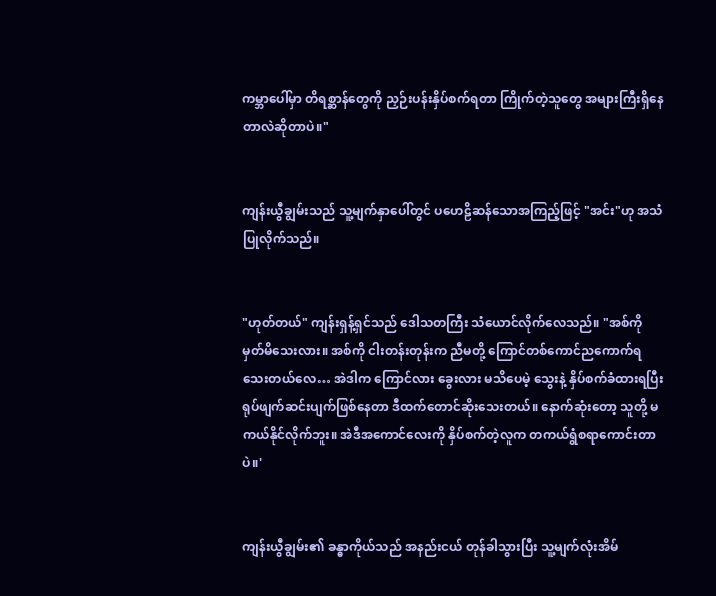ကမ္ဘာပေါ်မှာ တိရစ္ဆာန်တွေကို ညှဉ်းပန်းနှိပ်စက်ရတာ ကြိုက်တဲ့သူတွေ အများကြီးရှိနေတာလဲဆိုတာပဲ။"


ကျန်းယွီချွမ်းသည် သူ့မျက်နှာပေါ်တွင် ပဟေဠိဆန်သောအကြည့်ဖြင့် "အင်း"ဟု အသံပြုလိုက်သည်။


"ဟုတ်တယ်" ကျန်းရှန့်ရှင်သည် ဒေါသတကြီး သံယောင်လိုက်လေသည်။ "အစ်ကို မှတ်မိသေးလား။ အစ်ကို ငါးတန်းတုန်းက ညီမတို့ ကြောင်တစ်ကောင်ညကောက်ရသေးတယ်လေ… အဲဒါက ကြောင်လား ခွေးလား မသိပေမဲ့ သွေးနဲ့ နှိပ်စက်ခံထားရပြီး ရုပ်ဖျက်ဆင်းပျက်ဖြစ်နေတာ ဒီထက်တောင်ဆိုးသေးတယ်။ နောက်ဆုံးတော့ သူတို့ မကယ်နိုင်လိုက်ဘူး။ အဲဒီအကောင်လေးကို နှိပ်စက်တဲ့လူက တကယ်ရွံစရာကောင်းတာပဲ။'


ကျန်းယွီချွမ်း၏ ခန္ဓာကိုယ်သည် အနည်းငယ် တုန်ခါသွားပြီး သူ့မျက်လုံးအိမ်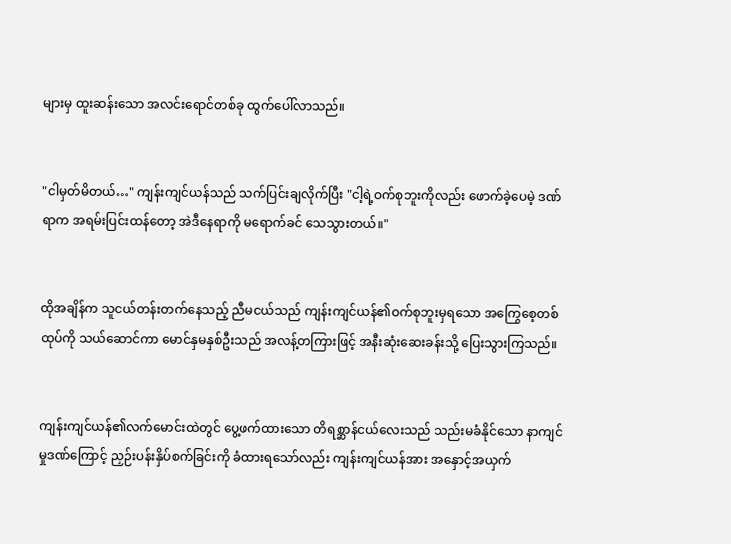များမှ ထူးဆန်းသော အလင်းရောင်တစ်ခု ထွက်ပေါ်လာသည်။


"ငါမှတ်မိတယ်…" ကျန်းကျင်ယန်သည် သက်ပြင်းချလိုက်ပြီး "ငါ့ရဲ့ဝက်စုဘူးကိုလည်း ဖောက်ခဲ့ပေမဲ့ ဒဏ်ရာက အရမ်းပြင်းထန်တော့ အဲဒီနေရာကို မရောက်ခင် သေသွားတယ်။"


ထိုအချိန်က သူငယ်တန်းတက်နေသည့် ညီမငယ်သည် ကျန်းကျင်ယန်၏ဝက်စုဘူးမှရသော အကြွေစေ့တစ်ထုပ်ကို သယ်ဆောင်ကာ မောင်နှမနှစ်ဦးသည် အလန့်တကြားဖြင့် အနီးဆုံးဆေးခန်းသို့ ပြေးသွားကြသည်။


ကျန်းကျင်ယန်၏လက်မောင်းထဲတွင် ပွေ့ဖက်ထားသော တိရစ္ဆာန်ငယ်လေးသည် သည်းမခံနိုင်သော နာကျင်မှုဒဏ်ကြောင့် ညှဉ်းပန်းနှိပ်စက်ခြင်းကို ခံထားရသော်လည်း ကျန်းကျင်ယန်အား အနှောင့်အယှက်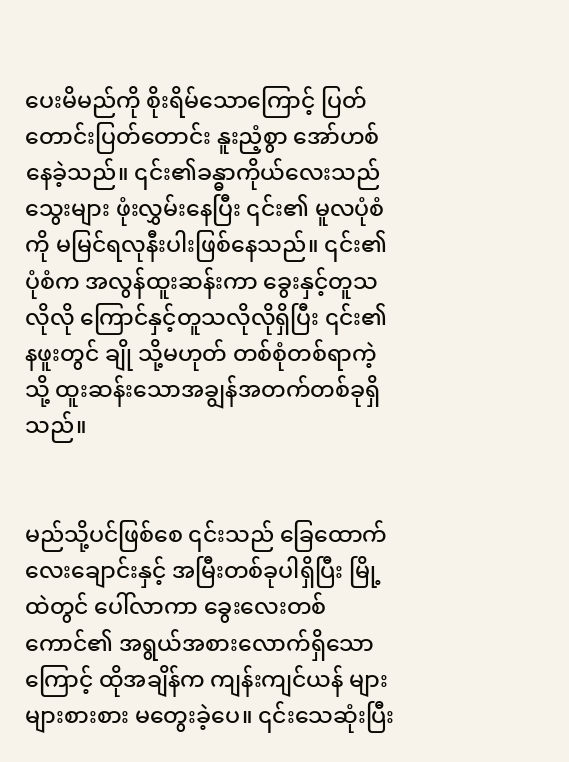ပေးမိမည်ကို စိုးရိမ်သောကြောင့် ပြတ်တောင်းပြတ်တောင်း နူးညံ့စွာ အော်ဟစ်နေခဲ့သည်။ ၎င်း၏ခန္ဓာကိုယ်လေးသည် သွေးများ ဖုံးလွှမ်းနေပြီး ၎င်း၏ မူလပုံစံကို မမြင်ရလုနီးပါးဖြစ်နေသည်။ ၎င်း၏ပုံစံက အလွန်ထူးဆန်းကာ ခွေးနှင့်တူသလိုလို ကြောင်နှင့်တူသလိုလိုရှိပြီး ၎င်း၏နဖူးတွင် ချို သို့မဟုတ် တစ်စုံတစ်ရာကဲ့သို့ ထူးဆန်းသောအချွန်အတက်တစ်ခုရှိသည်။


မည်သို့ပင်ဖြစ်စေ ၎င်းသည် ခြေထောက်လေးချောင်းနှင့် အမြီးတစ်ခုပါရှိပြီး မြို့ထဲတွင် ပေါ်လာကာ ခွေးလေးတစ်ကောင်၏ အရွယ်အစားလောက်ရှိသောကြောင့် ထိုအချိန်က ကျန်းကျင်ယန် များများစားစား မတွေးခဲ့ပေ။ ၎င်းသေဆုံးပြီး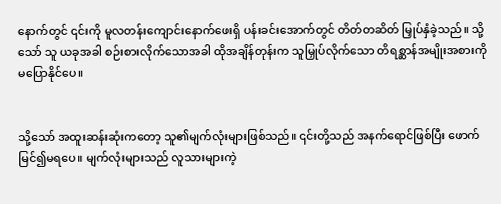နောက်တွင် ၎င်းကို မူလတန်းကျောင်းနောက်ဖေးရှိ ပန်းခင်းအောက်တွင် တိတ်တဆိတ် မြှုပ်နှံခဲ့သည်။ သို့သော် သူ ယခုအခါ စဉ်းစားလိုက်သောအခါ ထိုအချိန်တုန်းက သူမြှုပ်လိုက်သော တိရစ္ဆာန်အမျိုးအစားကို မပြောနိုင်ပေ။


သို့သော် အထူးဆန်းဆုံးကတော့ သူ၏မျက်လုံးများဖြစ်သည်။ ၎င်းတို့သည် အနက်ရောင်ဖြစ်ပြီး ဖောက်မြင်၍မရပေ။ မျက်လုံးများသည် လူသားများကဲ့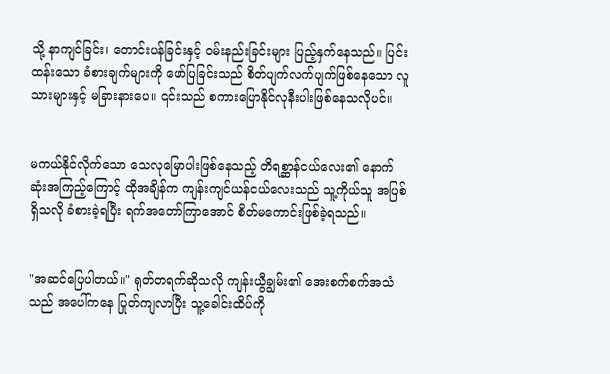သို့ နာကျင်ခြင်း၊ တောင်းပန်ခြင်းနှင့် ဝမ်းနည်းခြင်းများ ပြည့်နှက်နေသည်။ ပြင်းထန်းသော ခံစားချက်များကို ဖော်ပြခြင်းသည် စိတ်ပျက်လက်ပျက်ဖြစ်နေသော လူသားများနှင့် မခြားနားပေ။ ၎င်းသည် စကားပြောနိုင်လုနီးပါးဖြစ်နေသလိုပင်။


မကယ်နိုင်လိုက်သော သေလုမြောပါးဖြစ်နေသည့် တိရစ္ဆာန်ငယ်လေး၏ နောက်ဆုံးအကြည့်ကြောင့် ထိုအချိန်က ကျန်းကျင်ယန်ငယ်လေးသည် သူ့ကိုယ်သူ အပြစ်ရှိသလို ခံစားခဲ့ရပြီး ရက်အတော်ကြာအောင် စိတ်မကောင်းဖြစ်ခဲ့ရသည်။


"အဆင်ပြေပါတယ်။" ရုတ်တရက်ဆိုသလို ကျန်းယွီချွမ်း၏ အေးစက်စက်အသံသည် အပေါ်ကနေ ပြုတ်ကျလာပြီး သူ့ခေါင်းထိပ်ကို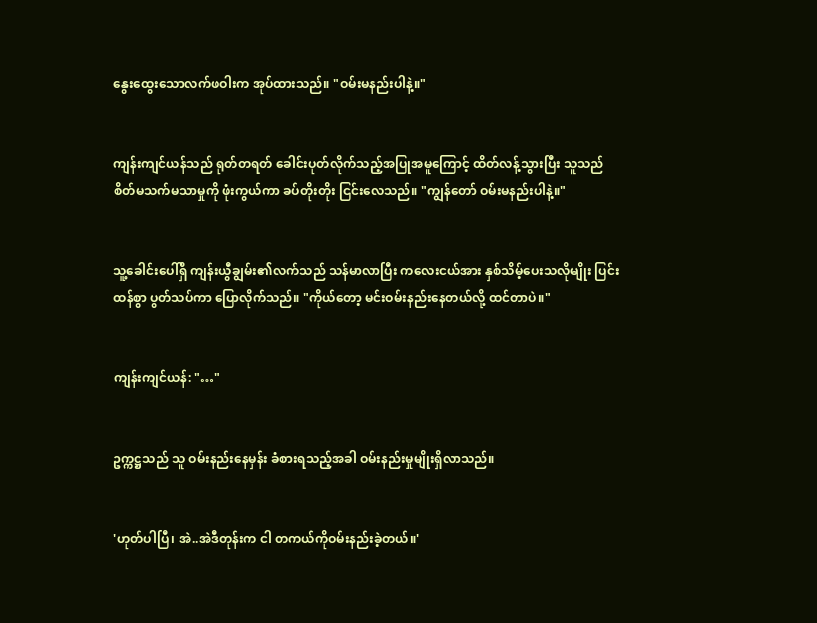နွေးထွေးသောလက်ဖဝါးက အုပ်ထားသည်။ "ဝမ်းမနည်းပါနဲ့။"


ကျန်းကျင်ယန်သည် ရုတ်တရတ် ခေါင်းပုတ်လိုက်သည့်အပြုအမူကြောင့် ထိတ်လန့်သွားပြီး သူသည် စိတ်မသက်မသာမှုကို ဖုံးကွယ်ကာ ခပ်တိုးတိုး ငြင်းလေသည်။ "ကျွန်တော် ဝမ်းမနည်းပါနဲ့။"


သူ့ခေါင်းပေါ်ရှိ ကျန်းယွီချွမ်း၏လက်သည် သန်မာလာပြီး ကလေးငယ်အား နှစ်သိမ့်ပေးသလိုမျိုး ပြင်းထန်စွာ ပွတ်သပ်ကာ ပြောလိုက်သည်။ "ကိုယ်တော့ မင်းဝမ်းနည်းနေတယ်လို့ ထင်တာပဲ။"


ကျန်းကျင်ယန်: "…"


ဥက္ကဋ္ဌသည် သူ ဝမ်းနည်းနေမှန်း ခံစားရသည့်အခါ ဝမ်းနည်းမှုမျိုးရှိလာသည်။


'ဟုတ်ပါပြီ၊ အဲ..အဲဒီတုန်းက ငါ တကယ်ကိုဝမ်းနည်းခဲ့တယ်။'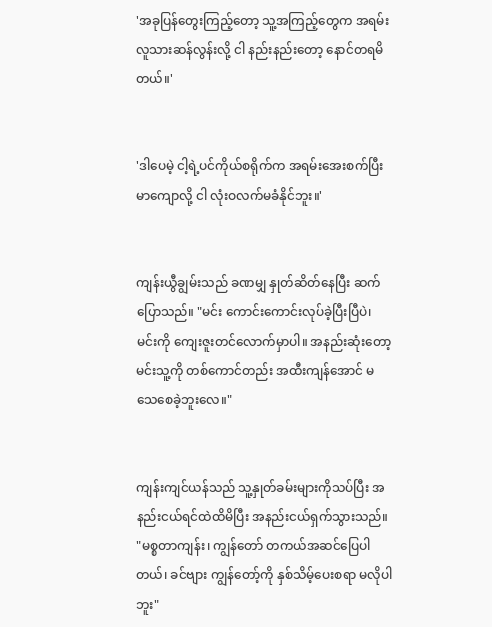'အခုပြန်တွေးကြည့်တော့ သူ့အကြည့်တွေက အရမ်းလူသားဆန်လွန်းလို့ ငါ နည်းနည်းတော့ နောင်တရမိတယ်။'


'ဒါပေမဲ့ ငါ့ရဲ့ပင်ကိုယ်စရိုက်က အရမ်းအေးစက်ပြီး မာကျောလို့ ငါ လုံးဝလက်မခံနိုင်ဘူး။'


ကျန်းယွီချွမ်းသည် ခဏမျှ နှုတ်ဆိတ်နေပြီး ဆက်ပြောသည်။ "မင်း ကောင်းကောင်းလုပ်ခဲ့ပြီးပြီပဲ၊ မင်းကို ကျေးဇူးတင်လောက်မှာပါ။ အနည်းဆုံးတော့ မင်းသူ့ကို တစ်ကောင်တည်း အထီးကျန်အောင် မသေစေခဲ့ဘူးလေ။"


ကျန်းကျင်ယန်သည် သူ့နှုတ်ခမ်းများကိုသပ်ပြီး အနည်းငယ်ရင်ထဲထိမိပြီး အနည်းငယ်ရှက်သွားသည်။ "မစ္စတာကျန်း၊ ကျွန်တော် တကယ်အဆင်ပြေပါတယ်၊ ခင်ဗျား ကျွန်တော့်ကို နှစ်သိမ့်ပေးစရာ မလိုပါဘူး"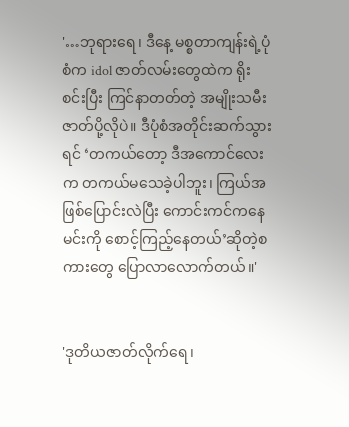'…ဘုရားရေ၊ ဒီနေ့ မစ္စတာကျန်းရဲ့ပုံစံက idol ဇာတ်လမ်းတွေထဲက ရိုးစင်းပြီး ကြင်နာတတ်တဲ့ အမျိုးသမီးဇာတ်ပို့လိုပဲ။ ဒီပုံစံအတိုင်းဆက်သွားရင် ‘တကယ်တော့ ဒီအကောင်လေးက တကယ်မသေခဲ့ပါဘူး၊ ကြယ်အဖြစ်ပြောင်းလဲပြီး ကောင်းကင်ကနေ မင်းကို စောင့်ကြည့်နေတယ်’ဆိုတဲ့စကားတွေ ပြောလာလောက်တယ်။'


'ဒုတိယဇာတ်လိုက်ရေ၊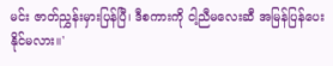မင်း ဇာတ်ညွှန်းမှားပြန်ပြီ၊ ဒီစကားကို ငါ့ညီမလေးဆီ အမြန်ပြန်ပေးနိုင်မလား။'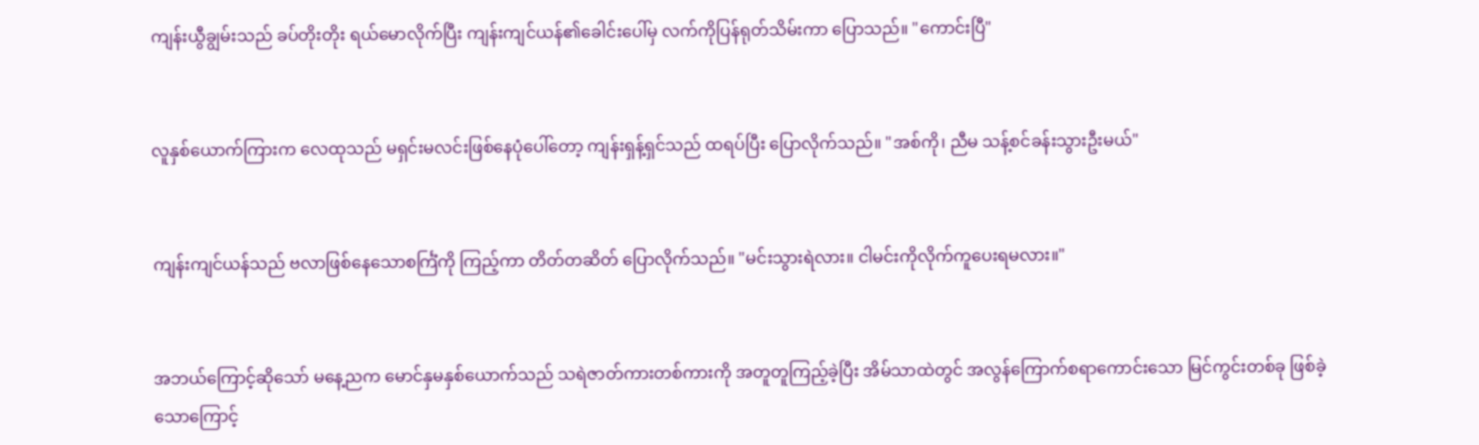ကျန်းယွီချွမ်းသည် ခပ်တိုးတိုး ရယ်မောလိုက်ပြီး ကျန်းကျင်ယန်၏ခေါင်းပေါ်မှ လက်ကိုပြန်ရုတ်သိမ်းကာ ပြောသည်။ "ကောင်းပြီ"


လူနှစ်ယောက်ကြားက လေထုသည် မရှင်းမလင်းဖြစ်နေပုံပေါ်တော့ ကျန်းရှန့်ရှင်သည် ထရပ်ပြီး ပြောလိုက်သည်။ "အစ်ကို၊ ညီမ သန့်စင်ခန်းသွားဦးမယ်"


ကျန်းကျင်ယန်သည် ဗလာဖြစ်နေသောစင်္ကြံကို ကြည့်ကာ တိတ်တဆိတ် ပြောလိုက်သည်။ "မင်းသွားရဲလား။ ငါမင်းကိုလိုက်ကူပေးရမလား။"


အဘယ်ကြောင့်ဆိုသော် မနေ့ညက မောင်နှမနှစ်ယောက်သည် သရဲဇာတ်ကားတစ်ကားကို အတူတူကြည့်ခဲ့ပြီး အိမ်သာထဲတွင် အလွန်ကြောက်စရာကောင်းသော မြင်ကွင်းတစ်ခု ဖြစ်ခဲ့သောကြောင့်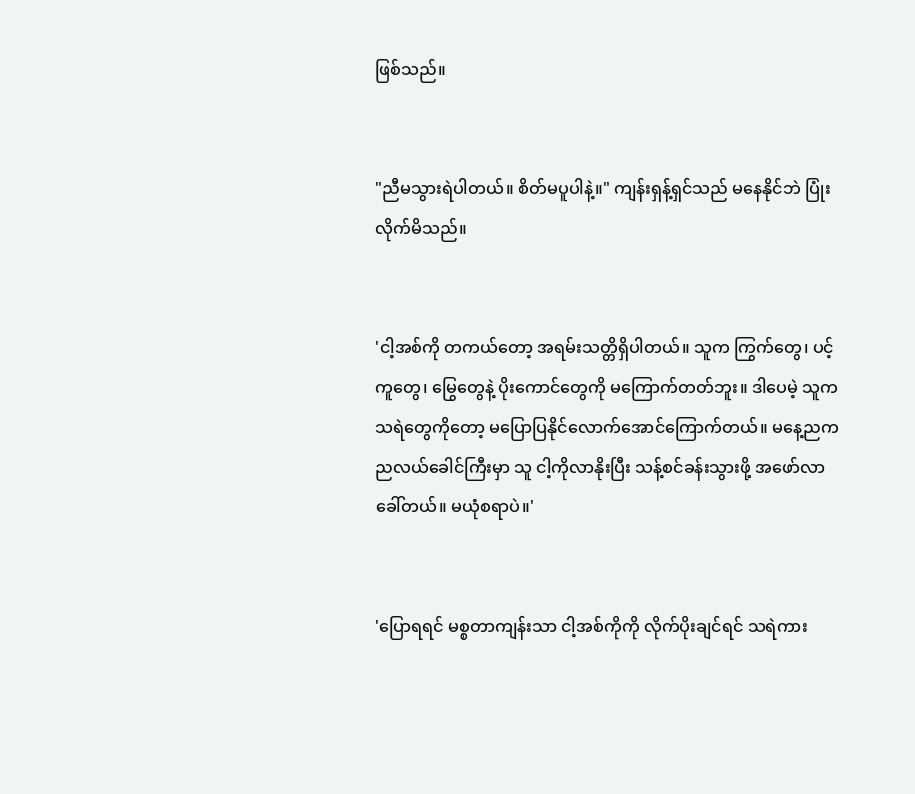ဖြစ်သည်။


"ညီမသွားရဲပါတယ်။ စိတ်မပူပါနဲ့။" ကျန်းရှန့်ရှင်သည် မနေနိုင်ဘဲ ပြုံးလိုက်မိသည်။


'ငါ့အစ်ကို တကယ်တော့ အရမ်းသတ္တိရှိပါတယ်။ သူက ကြွက်တွေ၊ ပင့်ကူတွေ၊ မြွေတွေနဲ့ ပိုးကောင်တွေကို မကြောက်တတ်ဘူး။ ဒါပေမဲ့ သူက သရဲတွေကိုတော့ မပြောပြနိုင်လောက်အောင်ကြောက်တယ်။ မနေ့ညက ညလယ်ခေါင်ကြီးမှာ သူ ငါ့ကိုလာနိုးပြီး သန့်စင်ခန်းသွားဖို့ အဖော်လာခေါ်တယ်။ မယုံစရာပဲ။'


'ပြောရရင် မစ္စတာကျန်းသာ ငါ့အစ်ကိုကို လိုက်ပိုးချင်ရင် သရဲကား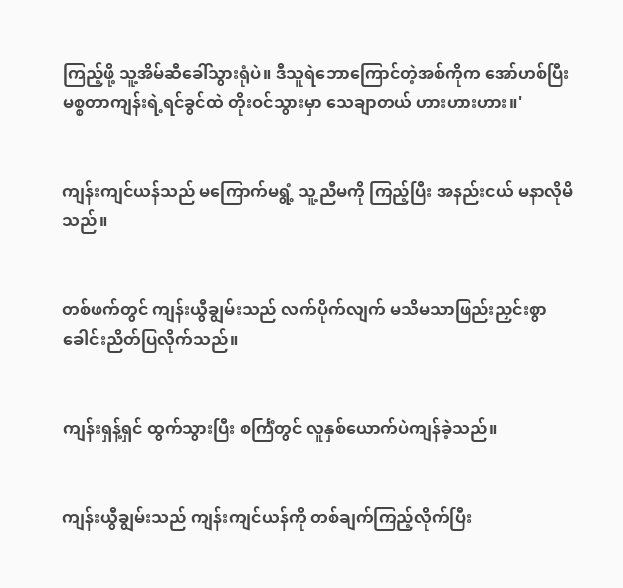ကြည့်ဖို့ သူ့အိမ်ဆီခေါ်သွားရုံပဲ။ ဒီသူရဲဘောကြောင်တဲ့အစ်ကိုက အော်ဟစ်ပြီး မစ္စတာကျန်းရဲ့ရင်ခွင်ထဲ တိုးဝင်သွားမှာ သေချာတယ် ဟားဟားဟား။'


ကျန်းကျင်ယန်သည် မကြောက်မရွံ့ သူ့ညီမကို ကြည့်ပြီး အနည်းငယ် မနာလိုမိသည်။


တစ်ဖက်တွင် ကျန်းယွီချွမ်းသည် လက်ပိုက်လျက် မသိမသာဖြည်းညှင်းစွာ ခေါင်းညိတ်ပြလိုက်သည်။


ကျန်းရှန့်ရှင် ထွက်သွားပြီး စင်္ကြံတွင် လူနှစ်ယောက်ပဲကျန်ခဲ့သည်။


ကျန်းယွီချွမ်းသည် ကျန်းကျင်ယန်ကို တစ်ချက်ကြည့်လိုက်ပြီး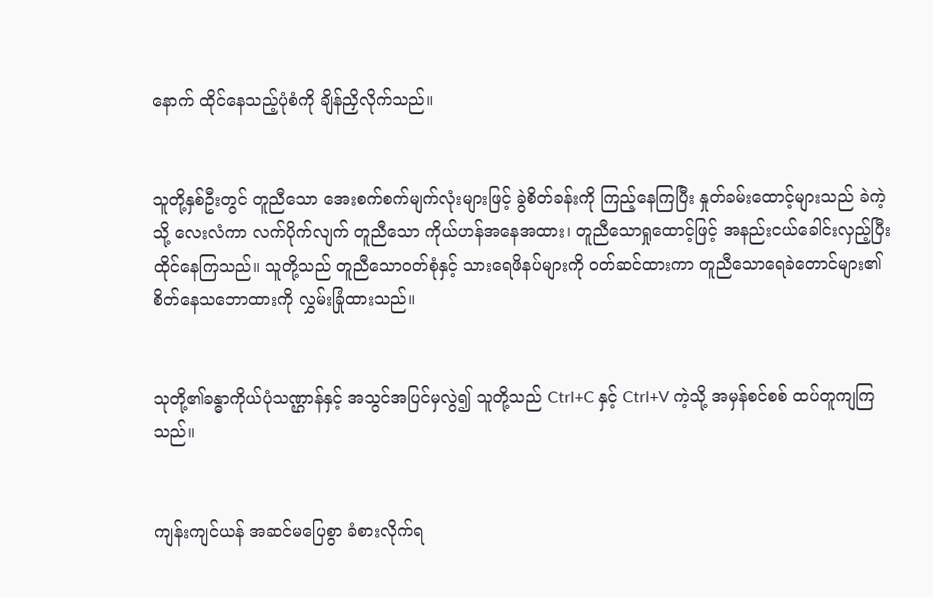နောက် ထိုင်နေသည့်ပုံစံကို ချိန်ညှိလိုက်သည်။


သူတို့နှစ်ဦးတွင် တူညီသော အေးစက်စက်မျက်လုံးများဖြင့် ခွဲစိတ်ခန်းကို ကြည့်နေကြပြီး နှုတ်ခမ်းထောင့်များသည် ခဲကဲ့သို့ လေးလံကာ လက်ပိုက်လျက် တူညီသော ကိုယ်ဟန်အနေအထား၊ တူညီသောရှုထောင့်ဖြင့် အနည်းငယ်ခေါင်းလှည့်ပြီး ထိုင်နေကြသည်။ သူတို့သည် တူညီသောဝတ်စုံနှင့် သားရေဖိနပ်များကို ဝတ်ဆင်ထားကာ တူညီသောရေခဲတောင်များ၏ စိတ်နေသဘောထားကို လွှမ်းခြုံထားသည်။


သုတို့၏ခန္ဓာကိုယ်ပုံသဏ္ဌာန်နှင့် အသွင်အပြင်မှလွဲ၍ သူတို့သည် Ctrl+C နှင့် Ctrl+V ကဲ့သို့ အမှန်စင်စစ် ထပ်တူကျကြသည်။


ကျန်းကျင်ယန် အဆင်မပြေစွာ ခံစားလိုက်ရ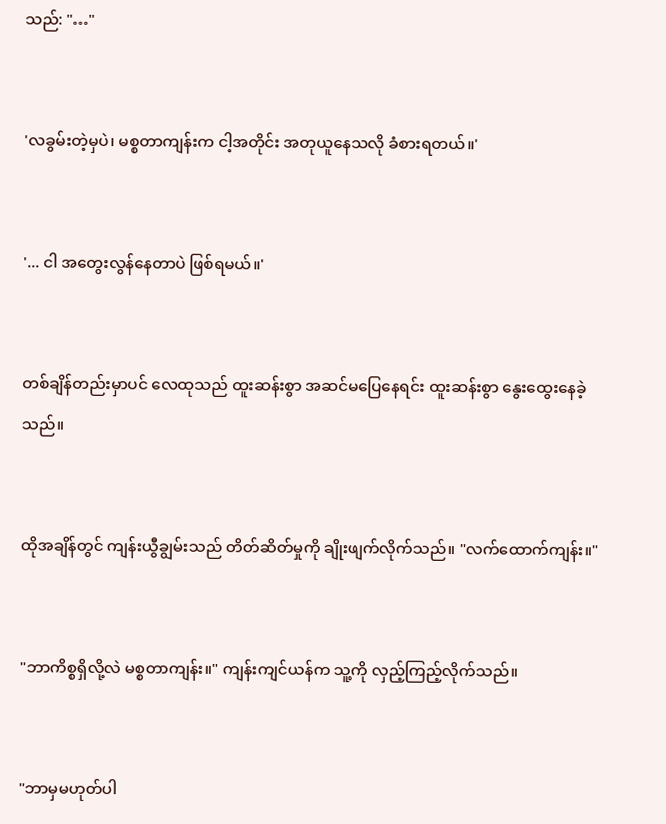သည်: "…"


'လခွမ်းတဲ့မှပဲ၊ မစ္စတာကျန်းက ငါ့အတိုင်း အတုယူနေသလို ခံစားရတယ်။'


'... ငါ အတွေးလွန်နေတာပဲ ဖြစ်ရမယ်။'


တစ်ချိန်တည်းမှာပင် လေထုသည် ထူးဆန်းစွာ အဆင်မပြေနေရင်း ထူးဆန်းစွာ နွေးထွေးနေခဲ့သည်။


ထိုအချိန်တွင် ကျန်းယွီချွမ်းသည် တိတ်ဆိတ်မှုကို ချိုးဖျက်လိုက်သည်။ "လက်ထောက်ကျန်း။"


"ဘာကိစ္စရှိလို့လဲ မစ္စတာကျန်း။" ကျန်းကျင်ယန်က သူ့ကို လှည့်ကြည့်လိုက်သည်။


"ဘာမှမဟုတ်ပါ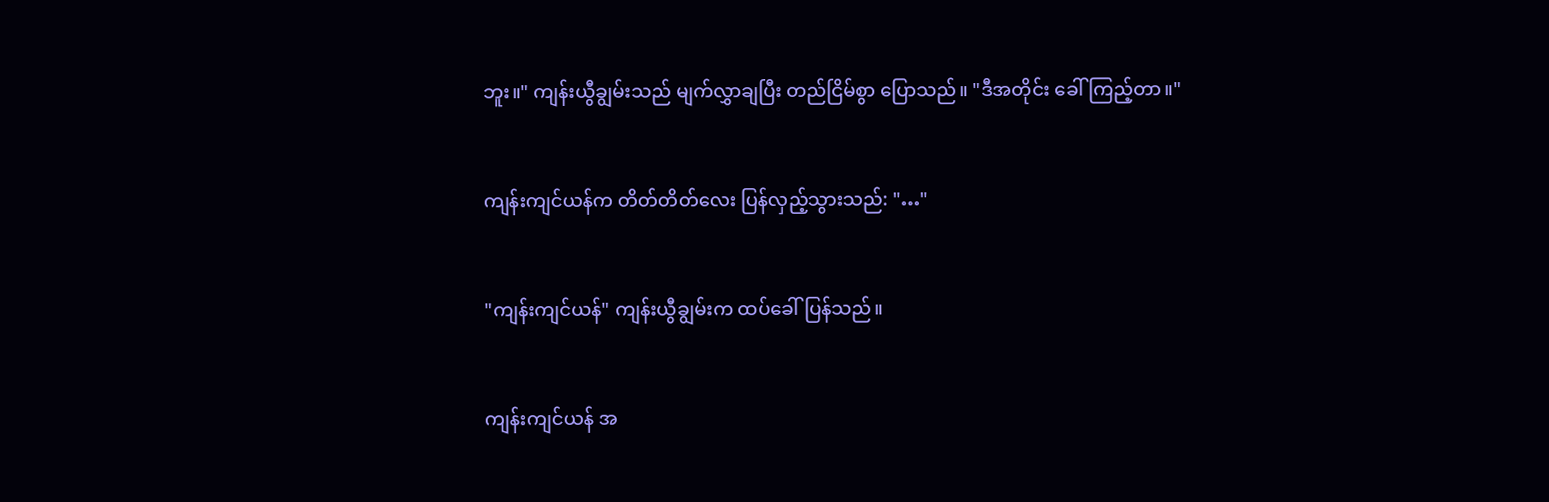ဘူး။" ကျန်းယွီချွမ်းသည် မျက်လွှာချပြီး တည်ငြိမ်စွာ ပြောသည်။ "ဒီအတိုင်း ခေါ်ကြည့်တာ။"


ကျန်းကျင်ယန်က တိတ်တိတ်လေး ပြန်လှည့်သွားသည်: "…"


"ကျန်းကျင်ယန်" ကျန်းယွီချွမ်းက ထပ်ခေါ်ပြန်သည်။


ကျန်းကျင်ယန် အ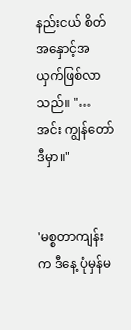နည်းငယ် စိတ်အနှောင့်အယှက်ဖြစ်လာသည်။ "…အင်း ကျွန်တော်ဒီမှာ။"


'မစ္စတာကျန်းက ဒီနေ့ ပုံမှန်မ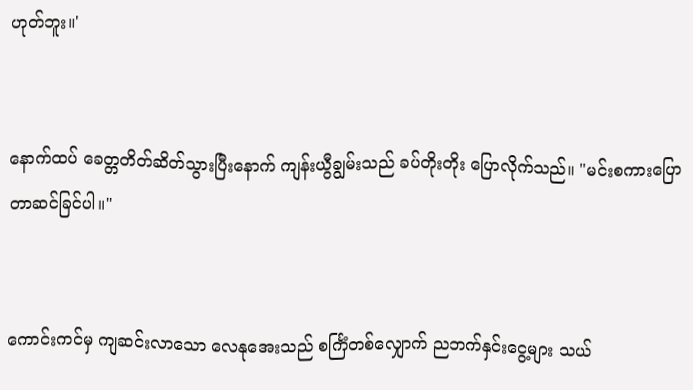ဟုတ်ဘူး။'


နောက်ထပ် ခေတ္တတိတ်ဆိတ်သွားပြီးနောက် ကျန်းယွီချွမ်းသည် ခပ်တိုးတိုး ပြောလိုက်သည်။ "မင်း‌စကားပြောတာဆင်ခြင်ပါ။"


ကောင်းကင်မှ ကျဆင်းလာသော လေနုအေးသည် စင်္ကြံတစ်လျှောက် ညဘက်နှင်းငွေ့များ သယ်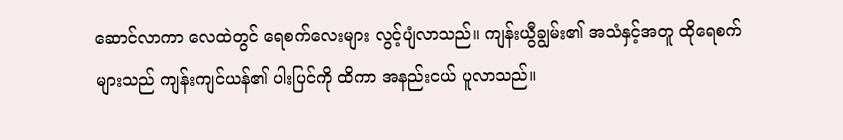ဆောင်လာကာ လေထဲတွင် ရေစက်လေးများ လွင့်ပျံလာသည်။ ကျန်းယွီချွမ်း၏ အသံနှင့်အတူ ထိုရေစက်များသည် ကျန်းကျင်ယန်၏ ပါးပြင်ကို ထိကာ အနည်းငယ် ပူလာသည်။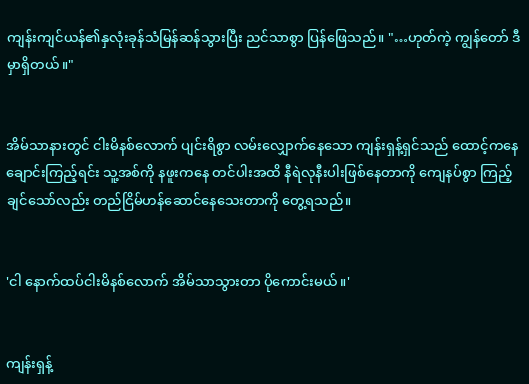ကျန်းကျင်ယန်၏နှလုံးခုန်သံမြန်ဆန်သွားပြီး ညင်သာစွာ ပြန်ဖြေသည်။ "…ဟုတ်ကဲ့ ကျွန်တော် ဒီမှာရှိတယ်။"


အိမ်သာနားတွင် ငါးမိနစ်လောက် ပျင်းရိစွာ လမ်းလျှောက်နေသော ကျန်းရှန့်ရှင်သည် ထောင့်ကနေ ချောင်းကြည့်ရင်း သူ့အစ်ကို နဖူးကနေ တင်ပါးအထိ နီရဲ‌လုနီးပါးဖြစ်နေတာကို ကျေနပ်စွာ ကြည့်ချင်သော်လည်း တည်ငြိမ်ဟန်ဆောင်နေသေးတာကို တွေ့ရသည်။


'ငါ နောက်ထပ်ငါးမိနစ်လောက် အိမ်သာသွားတာ ပိုကောင်းမယ်။'


ကျန်းရှန့်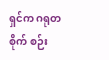ရှင်က ဂရုတစိုက် စဉ်း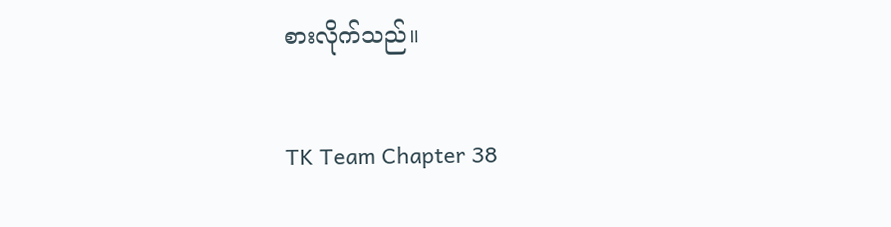စားလိုက်သည်။


TK Team Chapter 38